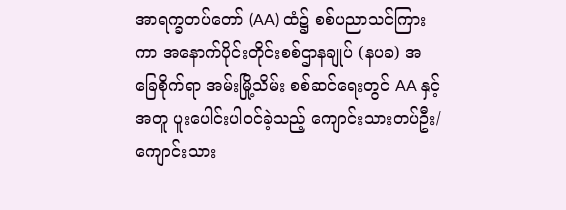အာရက္ခတပ်တော် (AA) ထံ၌ စစ်ပညာသင်ကြားကာ အနောက်ပိုင်းတိုင်းစစ်ဌာနချုပ် (နပခ) အခြေစိုက်ရာ အမ်းမြို့သိမ်း စစ်ဆင်ရေးတွင် AA နှင့်အတူ ပူးပေါင်းပါဝင်ခဲ့သည့် ကျောင်းသားတပ်ဦး/ ကျောင်းသား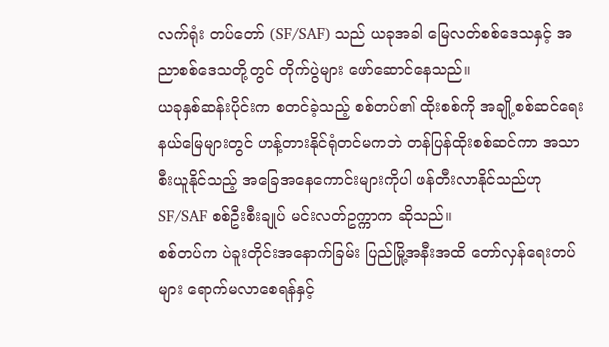လက်ရုံး တပ်တော် (SF/SAF) သည် ယခုအခါ မြေလတ်စစ်ဒေသနှင့် အညာစစ်ဒေသတို့တွင် တိုက်ပွဲများ ဖော်ဆောင်နေသည်။
ယခုနှစ်ဆန်းပိုင်းက စတင်ခဲ့သည့် စစ်တပ်၏ ထိုးစစ်ကို အချို့စစ်ဆင်ရေးနယ်မြေများတွင် ဟန့်တားနိုင်ရုံတင်မကဘဲ တန်ပြန်ထိုးစစ်ဆင်ကာ အသာစီးယူနိုင်သည့် အခြေအနေကောင်းများကိုပါ ဖန်တီးလာနိုင်သည်ဟု SF/SAF စစ်ဦးစီးချုပ် မင်းလတ်ဥက္ကာက ဆိုသည်။
စစ်တပ်က ပဲခူးတိုင်းအနောက်ခြမ်း ပြည်မြို့အနီးအထိ တော်လှန်ရေးတပ်များ ရောက်မလာစေရန်နှင့်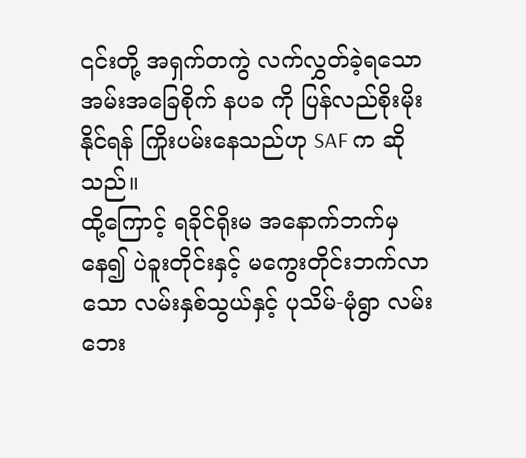၎င်းတို့ အရှက်တကွဲ လက်လွှတ်ခဲ့ရသော အမ်းအခြေစိုက် နပခ ကို ပြန်လည်စိုးမိုးနိုင်ရန် ကြိုးပမ်းနေသည်ဟု SAF က ဆိုသည်။
ထို့ကြောင့် ရခိုင်ရိုးမ အနောက်ဘက်မှနေ၍ ပဲခူးတိုင်းနှင့် မကွေးတိုင်းဘက်လာသော လမ်းနှစ်သွယ်နှင့် ပုသိမ်-မုံရွာ လမ်းဘေး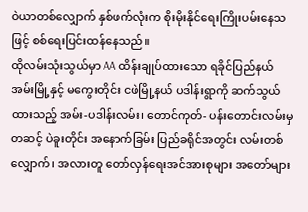ဝဲယာတစ်လျှောက် နှစ်ဖက်လုံးက စိုးမိုးနိုင်ရေးကြိုးပမ်းနေသဖြင့် စစ်ရေးပြင်းထန်နေသည်။
ထိုလမ်းသုံးသွယ်မှာ AA ထိန်းချုပ်ထားသော ရခိုင်ပြည်နယ် အမ်းမြို့နှင့် မကွေးတိုင်း ငဖဲမြို့နယ် ပဒါန်းရွာကို ဆက်သွယ်ထားသည့် အမ်း-ပဒါန်းလမ်း၊ တောင်ကုတ်- ပန်းတောင်းလမ်းမှတဆင့် ပဲခူးတိုင်း အနောက်ခြမ်း ပြည်ခရိုင်အတွင်း လမ်းတစ်လျှောက်၊ အလားတူ တော်လှန်ရေးအင်အားစုများ အတော်များ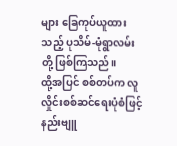များ ခြေကုပ်ယူထားသည့် ပုသိမ်-မုံရွာလမ်းတို့ ဖြစ်ကြသည်။
ထို့အပြင် စစ်တပ်က လူလှိုင်းစစ်ဆင်ရေးပုံစံဖြင့် နည်းဗျူ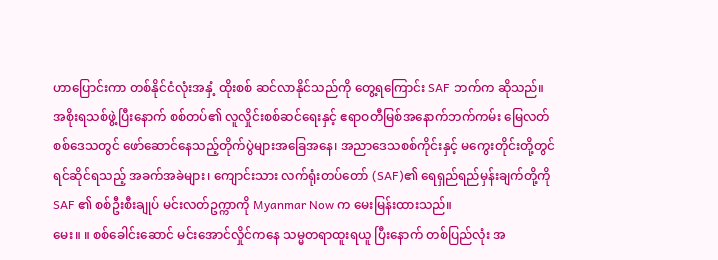ဟာပြောင်းကာ တစ်နိုင်ငံလုံးအနှံ့ ထိုးစစ် ဆင်လာနိုင်သည်ကို တွေ့ရကြောင်း SAF ဘက်က ဆိုသည်။
အစိုးရသစ်ဖွဲ့ပြီးနောက် စစ်တပ်၏ လူလှိုင်းစစ်ဆင်ရေးနှင့် ဧရာဝတီမြစ်အနောက်ဘက်ကမ်း မြေလတ် စစ်ဒေသတွင် ဖော်ဆောင်နေသည့်တိုက်ပွဲများအခြေအနေ၊ အညာဒေသစစ်ကိုင်းနှင့် မကွေးတိုင်းတို့တွင် ရင်ဆိုင်ရသည့် အခက်အခဲများ၊ ကျောင်းသား လက်ရုံးတပ်တော် (SAF)၏ ရေရှည်ရည်မှန်းချက်တို့ကို SAF ၏ စစ်ဦးစီးချုပ် မင်းလတ်ဥက္ကာကို Myanmar Now က မေးမြန်းထားသည်။
မေး။ ။ စစ်ခေါင်းဆောင် မင်းအောင်လှိုင်ကနေ သမ္မတရာထူးရယူ ပြီးနောက် တစ်ပြည်လုံး အ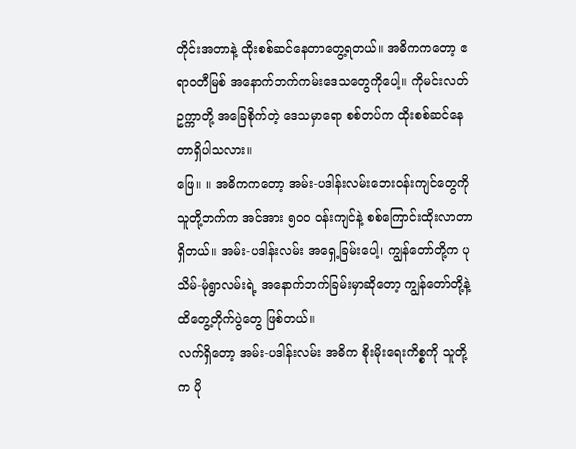တိုင်းအတာနဲ့ ထိုးစစ်ဆင်နေတာတွေ့ရတယ်။ အဓိကကတော့ ဧရာဝတီမြစ် အနောက်ဘက်ကမ်းဒေသတွေကိုပေါ့။ ကိုမင်းလတ်ဥက္ကာတို့ အခြေစိုက်တဲ့ ဒေသမှာရော စစ်တပ်က ထိုးစစ်ဆင်နေတာရှိပါသလား။
ဖြေ။ ။ အဓိကကတော့ အမ်း-ပဒါန်းလမ်းဘေးဝန်းကျင်တွေကို သူတို့ဘက်က အင်အား ၅၀၀ ဝန်းကျင်နဲ့ စစ်ကြောင်းထိုးလာတာ ရှိတယ်။ အမ်း-ပဒါန်းလမ်း အရှေ့ခြမ်းပေါ့၊ ကျွန်တော်တို့က ပုသိမ်-မုံရွာလမ်းရဲ့ အနောက်ဘက်ခြမ်းမှာဆိုတော့ ကျွန်တော်တို့နဲ့ ထိတွေ့တိုက်ပွဲတွေ ဖြစ်တယ်။
လက်ရှိတော့ အမ်း-ပဒါန်းလမ်း အဓိက စိုးမိုးရေးကိစ္စကို သူတို့က ပို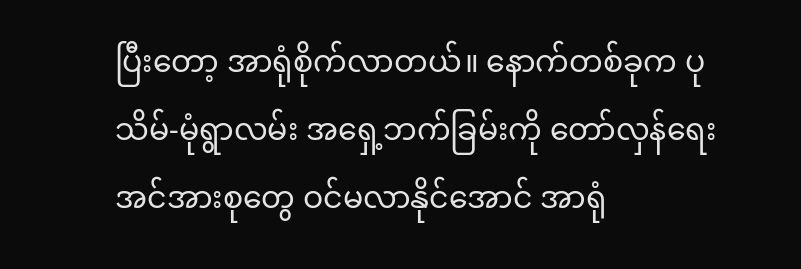ပြီးတော့ အာရုံစိုက်လာတယ်။ နောက်တစ်ခုက ပုသိမ်-မုံရွာလမ်း အရှေ့ဘက်ခြမ်းကို တော်လှန်ရေးအင်အားစုတွေ ဝင်မလာနိုင်အောင် အာရုံ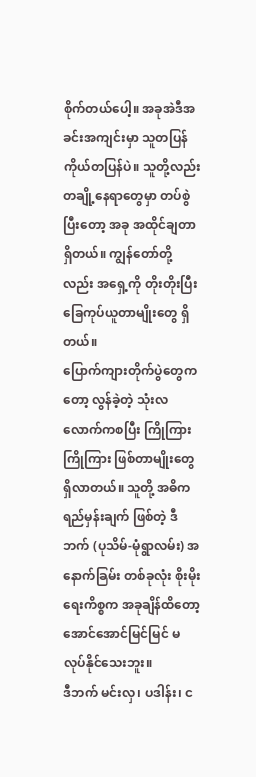စိုက်တယ်ပေါ့။ အခုအဲဒီအခင်းအကျင်းမှာ သူတပြန်ကိုယ်တပြန်ပဲ။ သူတို့လည်း တချို့နေရာတွေမှာ တပ်စွဲပြီးတော့ အခု အထိုင်ချတာ ရှိတယ်။ ကျွန်တော်တို့လည်း အရှေ့ကို တိုးတိုးပြီး ခြေကုပ်ယူတာမျိုးတွေ ရှိတယ်။
ပြောက်ကျားတိုက်ပွဲတွေကတော့ လွန်ခဲ့တဲ့ သုံးလလောက်ကစပြီး ကြိုကြား ကြိုကြား ဖြစ်တာမျိုးတွေ ရှိလာတယ်။ သူတို့ အဓိက ရည်မှန်းချက် ဖြစ်တဲ့ ဒီဘက် (ပုသိမ်-မုံရွာလမ်း) အနောက်ခြမ်း တစ်ခုလုံး စိုးမိုးရေးကိစ္စက အခုချိန်ထိတော့ အောင်အောင်မြင်မြင် မလုပ်နိုင်သေးဘူး။
ဒီဘက် မင်းလှ၊ ပဒါန်း၊ င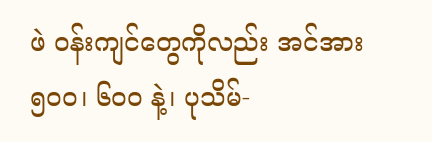ဖဲ ဝန်းကျင်တွေကိုလည်း အင်အား ၅၀၀၊ ၆၀၀ နဲ့၊ ပုသိမ်-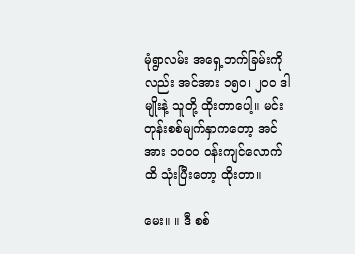မုံရွာလမ်း အရှေ့ဘက်ခြမ်းကိုလည်း အင်အား ၁၅၀၊ ၂၀၀ ဒါမျိုးနဲ့ သူတို့ ထိုးတာပေါ့။ မင်းတုန်းစစ်မျက်နှာကတော့ အင်အား ၁၀၀၀ ဝန်းကျင်လောက်ထိ သုံးပြီးတော့ ထိုးတာ။

မေး။ ။ ဒီ စစ်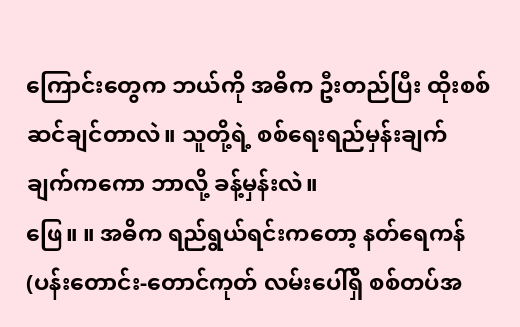ကြောင်းတွေက ဘယ်ကို အဓိက ဦးတည်ပြီး ထိုးစစ်ဆင်ချင်တာလဲ။ သူတို့ရဲ့ စစ်ရေးရည်မှန်းချက်ချက်ကကော ဘာလို့ ခန့်မှန်းလဲ။
ဖြေ။ ။ အဓိက ရည်ရွယ်ရင်းကတော့ နတ်ရေကန် (ပန်းတောင်း-တောင်ကုတ် လမ်းပေါ်ရှိ စစ်တပ်အ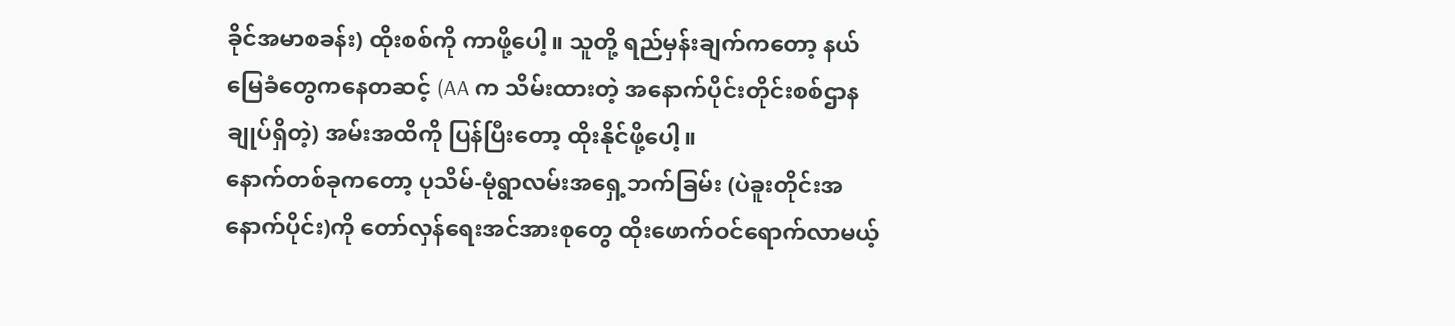ခိုင်အမာစခန်း) ထိုးစစ်ကို ကာဖို့ပေါ့။ သူတို့ ရည်မှန်းချက်ကတော့ နယ်မြေခံတွေကနေတဆင့် (AA က သိမ်းထားတဲ့ အနောက်ပိုင်းတိုင်းစစ်ဌာနချုပ်ရှိတဲ့) အမ်းအထိကို ပြန်ပြီးတော့ ထိုးနိုင်ဖို့ပေါ့။
နောက်တစ်ခုကတော့ ပုသိမ်-မုံရွာလမ်းအရှေ့ဘက်ခြမ်း (ပဲခူးတိုင်းအနောက်ပိုင်း)ကို တော်လှန်ရေးအင်အားစုတွေ ထိုးဖောက်ဝင်ရောက်လာမယ့်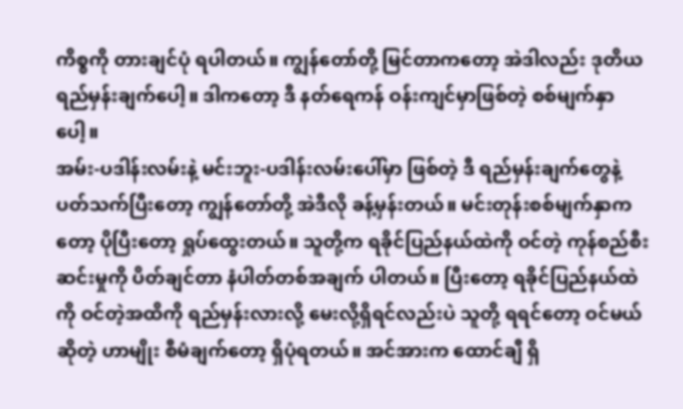ကိစ္စကို တားချင်ပုံ ရပါတယ်။ ကျွန်တော်တို့ မြင်တာကတော့ အဲဒါလည်း ဒုတိယရည်မှန်းချက်ပေါ့။ ဒါကတော့ ဒီ နတ်ရေကန် ဝန်းကျင်မှာဖြစ်တဲ့ စစ်မျက်နှာပေါ့။
အမ်း-ပဒါန်းလမ်းနဲ့ မင်းဘူး-ပဒါန်းလမ်းပေါ်မှာ ဖြစ်တဲ့ ဒီ ရည်မှန်းချက်တွေနဲ့ ပတ်သက်ပြီးတော့ ကျွန်တော်တို့ အဲဒီလို ခန့်မှန်းတယ်။ မင်းတုန်းစစ်မျက်နှာကတော့ ပိုပြီးတော့ ရှုပ်ထွေးတယ်။ သူတို့က ရခိုင်ပြည်နယ်ထဲကို ဝင်တဲ့ ကုန်စည်စီးဆင်းမှုကို ပိတ်ချင်တာ နံပါတ်တစ်အချက် ပါတယ်။ ပြီးတော့ ရခိုင်ပြည်နယ်ထဲကို ဝင်တဲ့အထိကို ရည်မှန်းလားလို့ မေးလို့ရှိရင်လည်းပဲ သူတို့ ရရင်တော့ ဝင်မယ်ဆိုတဲ့ ဟာမျိုး စီမံချက်တော့ ရှိပုံရတယ်။ အင်အားက ထောင်ချီ ရှိ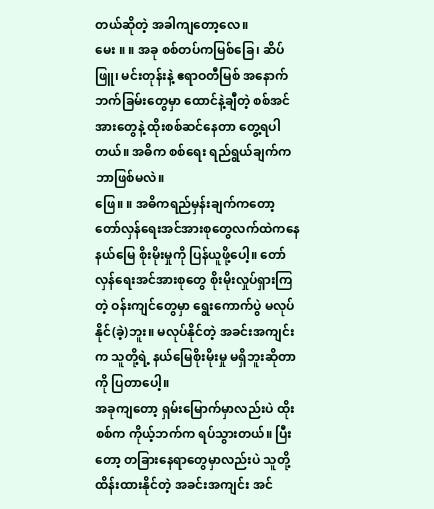တယ်ဆိုတဲ့ အခါကျတော့လေ။
မေး ။ ။ အခု စစ်တပ်ကမြစ်ခြေ၊ ဆိပ်ဖြူ၊ မင်းတုန်းနဲ့ ဧရာဝတီမြစ် အနောက်ဘက်ခြမ်းတွေမှာ ထောင်နဲ့ချီတဲ့ စစ်အင်အားတွေနဲ့ ထိုးစစ်ဆင်နေတာ တွေ့ရပါတယ်။ အဓိက စစ်ရေး ရည်ရွယ်ချက်က ဘာဖြစ်မလဲ။
ဖြေ။ ။ အဓိကရည်မှန်းချက်ကတော့ တော်လှန်ရေးအင်အားစုတွေလက်ထဲကနေ နယ်မြေ စိုးမိုးမှုကို ပြန်ယူဖို့ပေါ့။ တော်လှန်ရေးအင်အားစုတွေ စိုးမိုးလှုပ်ရှားကြတဲ့ ဝန်းကျင်တွေမှာ ရွေးကောက်ပွဲ မလုပ်နိုင်(ခဲ့)ဘူး။ မလုပ်နိုင်တဲ့ အခင်းအကျင်းက သူတို့ရဲ့ နယ်မြေစိုးမိုးမှု မရှိဘူးဆိုတာကို ပြတာပေါ့။
အခုကျတော့ ရှမ်းမြောက်မှာလည်းပဲ ထိုးစစ်က ကိုယ့်ဘက်က ရပ်သွားတယ်။ ပြီးတော့ တခြားနေရာတွေမှာလည်းပဲ သူတို့ ထိန်းထားနိုင်တဲ့ အခင်းအကျင်း အင်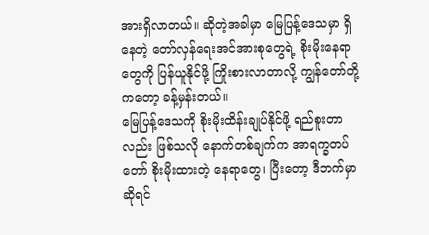အားရှိလာတယ်။ ဆိုတဲ့အခါမှာ မြေပြန့်ဒေသမှာ ရှိနေတဲ့ တော်လှန်ရေးအင်အားစုတွေရဲ့ စိုးမိုးနေရာတွေကို ပြန်ယူနိုင်ဖို့ ကြိုးစားလာတာလို့ ကျွန်တော်တို့ကတော့ ခန့်မှန်းတယ်။
မြေပြန့်ဒေသကို စိုးမိုးထိန်းချုပ်နိုင်ဖို့ ရည်စူးတာလည်း ဖြစ်သလို နောက်တစ်ချက်က အာရက္ခတပ်တော် စိုးမိုးထားတဲ့ နေရာတွေ၊ ပြီးတော့ ဒီဘက်မှာဆိုရင်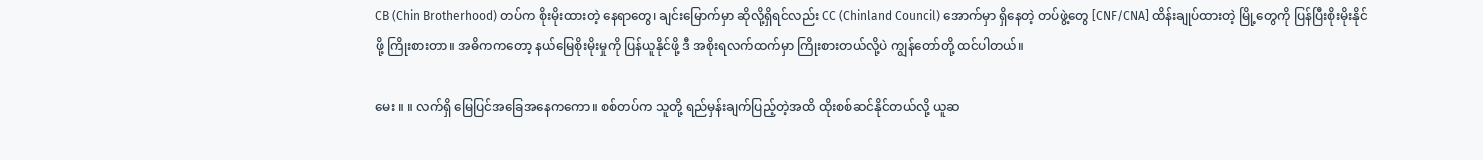CB (Chin Brotherhood) တပ်က စိုးမိုးထားတဲ့ နေရာတွေ၊ ချင်းမြောက်မှာ ဆိုလို့ရှိရင်လည်း CC (Chinland Council) အောက်မှာ ရှိနေတဲ့ တပ်ဖွဲ့တွေ [CNF/CNA] ထိန်းချုပ်ထားတဲ့ မြို့တွေကို ပြန်ပြီးစိုးမိုးနိုင်ဖို့ ကြိုးစားတာ။ အဓိကကတော့ နယ်မြေစိုးမိုးမှုကို ပြန်ယူနိုင်ဖို့ ဒီ အစိုးရလက်ထက်မှာ ကြိုးစားတယ်လို့ပဲ ကျွန်တော်တို့ ထင်ပါတယ်။

မေး ။ ။ လက်ရှိ မြေပြင်အခြေအနေကကော။ စစ်တပ်က သူတို့ ရည်မှန်းချက်ပြည့်တဲ့အထိ ထိုးစစ်ဆင်နိုင်တယ်လို့ ယူဆ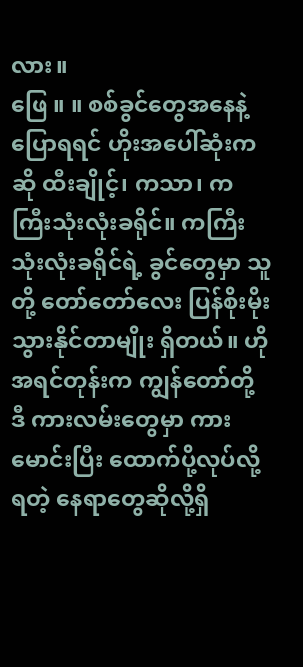လား။
ဖြေ ။ ။ စစ်ခွင်တွေအနေနဲ့ပြောရရင် ဟိုးအပေါ်ဆုံးကဆို ထီးချိုင့်၊ ကသာ၊ ကကြီးသုံးလုံးခရိုင်။ ကကြီးသုံးလုံးခရိုင်ရဲ့ ခွင်တွေမှာ သူတို့ တော်တော်လေး ပြန်စိုးမိုးသွားနိုင်တာမျိုး ရှိတယ်။ ဟို အရင်တုန်းက ကျွန်တော်တို့ ဒီ ကားလမ်းတွေမှာ ကားမောင်းပြီး ထောက်ပို့လုပ်လို့ရတဲ့ နေရာတွေဆိုလို့ရှိ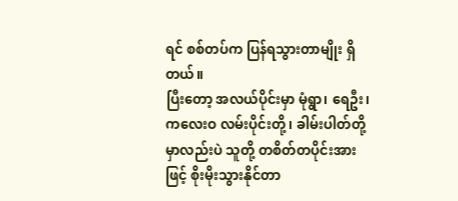ရင် စစ်တပ်က ပြန်ရသွားတာမျိုး ရှိတယ်။
ပြီးတော့ အလယ်ပိုင်းမှာ မုံရွာ၊ ရေဦး၊ ကလေးဝ လမ်းပိုင်းတို့၊ ခါမ်းပါတ်တို့မှာလည်းပဲ သူတို့ တစိတ်တပိုင်းအားဖြင့် စိုးမိုးသွားနိုင်တာ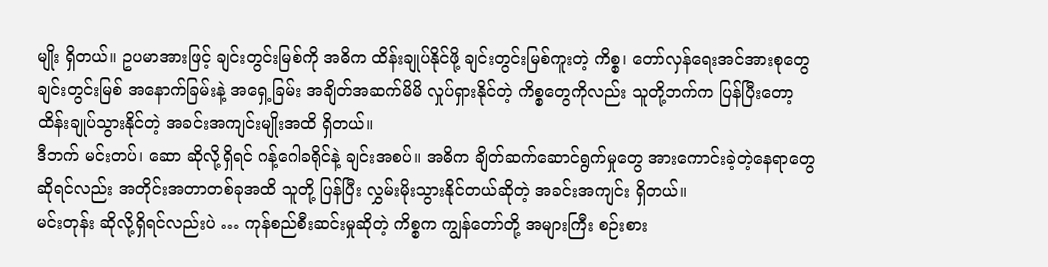မျိုး ရှိတယ်။ ဥပမာအားဖြင့် ချင်းတွင်းမြစ်ကို အဓိက ထိန်းချုပ်နိုင်ဖို့ ချင်းတွင်းမြစ်ကူးတဲ့ ကိစ္စ၊ တော်လှန်ရေးအင်အားစုတွေ ချင်းတွင်းမြစ် အနောက်ခြမ်းနဲ့ အရှေ့ခြမ်း အချိတ်အဆက်မိမိ လှုပ်ရှားနိုင်တဲ့ ကိစ္စတွေကိုလည်း သူတို့ဘက်က ပြန်ပြီးတော့ ထိန်းချုပ်သွားနိုင်တဲ့ အခင်းအကျင်းမျိုးအထိ ရှိတယ်။
ဒီဘက် မင်းတပ်၊ ဆော ဆိုလို့ရှိရင် ဂန့်ဂေါခရိုင်နဲ့ ချင်းအစပ်။ အဓိက ချိတ်ဆက်ဆောင်ရွက်မှုတွေ အားကောင်းခဲ့တဲ့နေရာတွေ ဆိုရင်လည်း အတိုင်းအတာတစ်ခုအထိ သူတို့ ပြန်ပြီး လွှမ်းမိုးသွားနိုင်တယ်ဆိုတဲ့ အခင်းအကျင်း ရှိတယ်။
မင်းတုန်း ဆိုလို့ရှိရင်လည်းပဲ … ကုန်စည်စီးဆင်းမှုဆိုတဲ့ ကိစ္စက ကျွန်တော်တို့ အများကြီး စဉ်းစား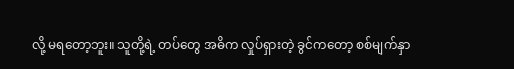လို့ မရတော့ဘူး။ သူတို့ရဲ့ တပ်တွေ အဓိက လှုပ်ရှားတဲ့ ခွင်ကတော့ စစ်မျက်နှာ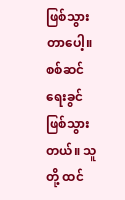ဖြစ်သွားတာပေါ့။ စစ်ဆင်ရေးခွင် ဖြစ်သွားတယ်။ သူတို့ ထင်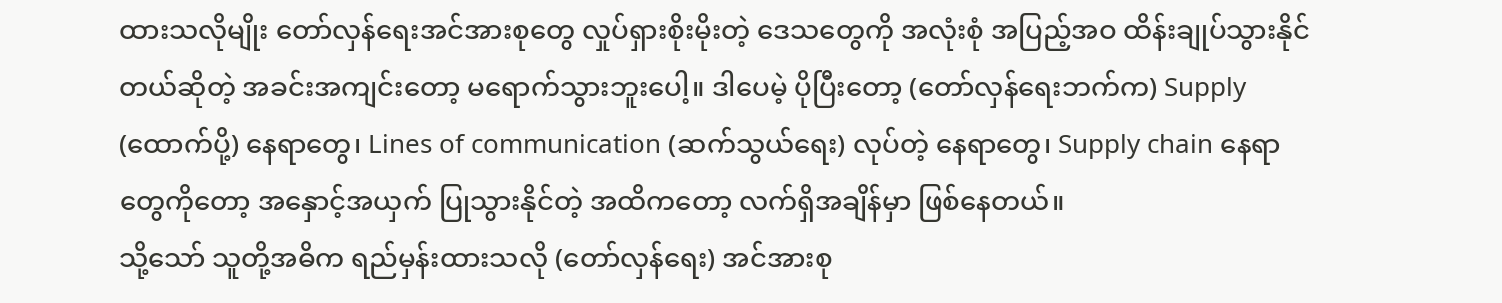ထားသလိုမျိုး တော်လှန်ရေးအင်အားစုတွေ လှုပ်ရှားစိုးမိုးတဲ့ ဒေသတွေကို အလုံးစုံ အပြည့်အဝ ထိန်းချုပ်သွားနိုင်တယ်ဆိုတဲ့ အခင်းအကျင်းတော့ မရောက်သွားဘူးပေါ့။ ဒါပေမဲ့ ပိုပြီးတော့ (တော်လှန်ရေးဘက်က) Supply (ထောက်ပို့) နေရာတွေ၊ Lines of communication (ဆက်သွယ်ရေး) လုပ်တဲ့ နေရာတွေ၊ Supply chain နေရာတွေကိုတော့ အနှောင့်အယှက် ပြုသွားနိုင်တဲ့ အထိကတော့ လက်ရှိအချိန်မှာ ဖြစ်နေတယ်။
သို့သော် သူတို့အဓိက ရည်မှန်းထားသလို (တော်လှန်ရေး) အင်အားစု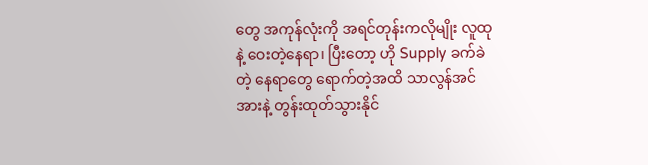တွေ အကုန်လုံးကို အရင်တုန်းကလိုမျိုး လူထုနဲ့ ဝေးတဲ့နေရာ၊ ပြီးတော့ ဟို Supply ခက်ခဲတဲ့ နေရာတွေ ရောက်တဲ့အထိ သာလွန်အင်အားနဲ့ တွန်းထုတ်သွားနိုင်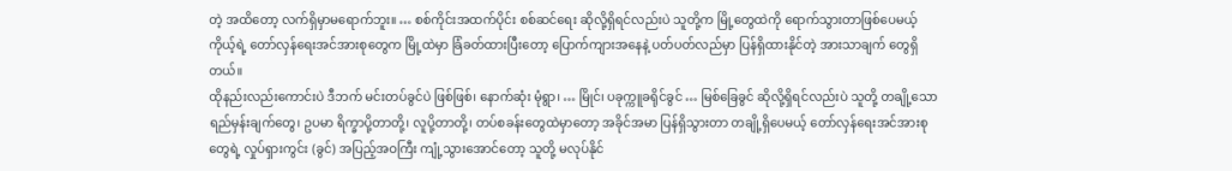တဲ့ အထိတော့ လက်ရှိမှာမရောက်ဘူး။ … စစ်ကိုင်းအထက်ပိုင်း စစ်ဆင်ရေး ဆိုလို့ရှိရင်လည်းပဲ သူတို့က မြို့တွေထဲကို ရောက်သွားတာဖြစ်ပေမယ့် ကိုယ့်ရဲ့ တော်လှန်ရေးအင်အားစုတွေက မြို့ထဲမှာ ခြံခတ်ထားပြီးတော့ ပြောက်ကျားအနေနဲ့ ပတ်ပတ်လည်မှာ ပြန်ရှိထားနိုင်တဲ့ အားသာချက် တွေရှိတယ်။
ထိုနည်းလည်းကောင်းပဲ ဒီဘက် မင်းတပ်ခွင်ပဲ ဖြစ်ဖြစ်၊ နောက်ဆုံး မုံရွာ၊ … မြိုင်၊ ပခုက္ကူခရိုင်ခွင် … မြစ်ခြေခွင် ဆိုလို့ရှိရင်လည်းပဲ သူတို့ တချို့သော ရည်မှန်းချက်တွေ၊ ဥပမာ ရိက္ခာပို့တာတို့၊ လူပို့တာတို့၊ တပ်စခန်းတွေထဲမှာတော့ အခိုင်အမာ ပြန်ရှိသွားတာ တချို့ရှိပေမယ့် တော်လှန်ရေးအင်အားစုတွေရဲ့ လှုပ်ရှားကွင်း (ခွင်) အပြည့်အဝကြီး ကျုံ့သွားအောင်တော့ သူတို့ မလုပ်နိုင်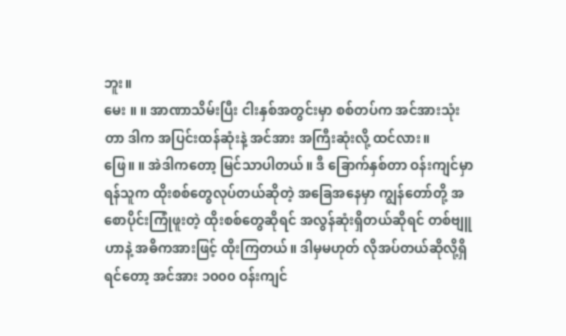ဘူး။
မေး ။ ။ အာဏာသိမ်းပြီး ငါးနှစ်အတွင်းမှာ စစ်တပ်က အင်အားသုံးတာ ဒါက အပြင်းထန်ဆုံးနဲ့ အင်အား အကြီးဆုံးလို့ ထင်လား။
ဖြေ။ ။ အဲဒါကတော့ မြင်သာပါတယ်။ ဒီ ခြောက်နှစ်တာ ဝန်းကျင်မှာ ရန်သူက ထိုးစစ်တွေလုပ်တယ်ဆိုတဲ့ အခြေအနေမှာ ကျွန်တော်တို့ အစောပိုင်းကြုံဖူးတဲ့ ထိုးစစ်တွေဆိုရင် အလွန်ဆုံးရှိတယ်ဆိုရင် တစ်ဗျူဟာနဲ့ အဓိကအားဖြင့် ထိုးကြတယ်။ ဒါမှမဟုတ် လိုအပ်တယ်ဆိုလို့ရှိရင်တော့ အင်အား ၁၀၀၀ ဝန်းကျင်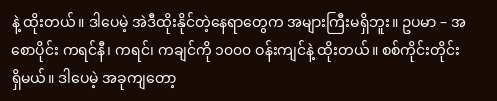နဲ့ ထိုးတယ်။ ဒါပေမဲ့ အဲဒီထိုးနိုင်တဲ့နေရာတွေက အများကြီးမရှိဘူး။ ဥပမာ – အစောပိုင်း ကရင်နီ၊ ကရင်၊ ကချင်ကို ၁၀၀၀ ဝန်းကျင်နဲ့ ထိုးတယ်။ စစ်ကိုင်းတိုင်း ရှိမယ်။ ဒါပေမဲ့ အခုကျတော့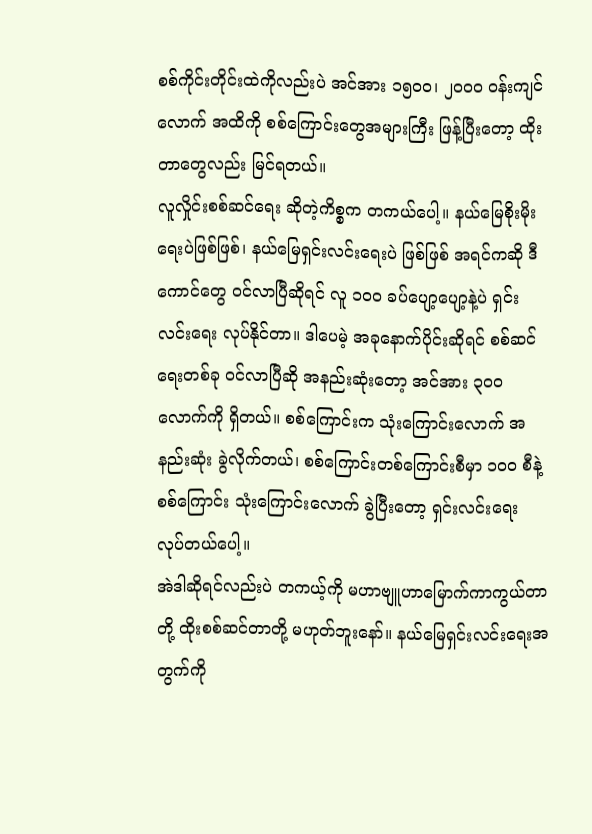စစ်ကိုင်းတိုင်းထဲကိုလည်းပဲ အင်အား ၁၅၀၀၊ ၂၀၀၀ ဝန်းကျင်လောက် အထိကို စစ်ကြောင်းတွေအများကြီး ဖြန့်ပြီးတော့ ထိုးတာတွေလည်း မြင်ရတယ်။
လူလှိုင်းစစ်ဆင်ရေး ဆိုတဲ့ကိစ္စက တကယ်ပေါ့။ နယ်မြေစိုးမိုးရေးပဲဖြစ်ဖြစ်၊ နယ်မြေရှင်းလင်းရေးပဲ ဖြစ်ဖြစ် အရင်ကဆို ဒီကောင်တွေ ဝင်လာပြီဆိုရင် လူ ၁၀၀ ခပ်ပျော့ပျော့နဲ့ပဲ ရှင်းလင်းရေး လုပ်နိုင်တာ။ ဒါပေမဲ့ အခုနောက်ပိုင်းဆိုရင် စစ်ဆင်ရေးတစ်ခု ဝင်လာပြီဆို အနည်းဆုံးတော့ အင်အား ၃၀၀ လောက်ကို ရှိတယ်။ စစ်ကြောင်းက သုံးကြောင်းလောက် အနည်းဆုံး ခွဲလိုက်တယ်၊ စစ်ကြောင်းတစ်ကြောင်းစီမှာ ၁၀၀ စီနဲ့ စစ်ကြောင်း သုံးကြောင်းလောက် ခွဲပြီးတော့ ရှင်းလင်းရေး လုပ်တယ်ပေါ့။
အဲဒါဆိုရင်လည်းပဲ တကယ့်ကို မဟာဗျူဟာမြောက်ကာကွယ်တာတို့ ထိုးစစ်ဆင်တာတို့ မဟုတ်ဘူးနော်။ နယ်မြေရှင်းလင်းရေးအတွက်ကို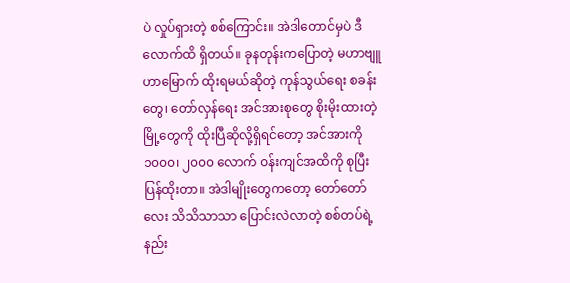ပဲ လှုပ်ရှားတဲ့ စစ်ကြောင်း။ အဲဒါတောင်မှပဲ ဒီလောက်ထိ ရှိတယ်။ ခုနတုန်းကပြောတဲ့ မဟာဗျူဟာမြောက် ထိုးရမယ်ဆိုတဲ့ ကုန်သွယ်ရေး စခန်းတွေ၊ တော်လှန်ရေး အင်အားစုတွေ စိုးမိုးထားတဲ့ မြို့တွေကို ထိုးပြီဆိုလို့ရှိရင်တော့ အင်အားကို ၁၀၀၀၊ ၂၀၀၀ လောက် ဝန်းကျင်အထိကို စုပြီး ပြန်ထိုးတာ။ အဲဒါမျိုးတွေကတော့ တော်တော်လေး သိသိသာသာ ပြောင်းလဲလာတဲ့ စစ်တပ်ရဲ့ နည်း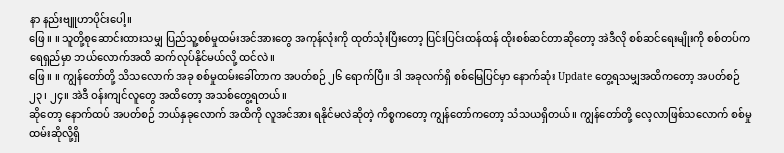နာ နည်းဗျူဟာပိုင်းပေါ့။
ဖြေ ။ ။ သူတို့စုဆောင်းထားသမျှ ပြည်သူ့စစ်မှုထမ်းအင်အားတွေ အကုန်လုံးကို ထုတ်သုံးပြီးတော့ ပြင်းပြင်းထန်ထန် ထိုးစစ်ဆင်တာဆိုတော့ အဲဒီလို စစ်ဆင်ရေးမျိုးကို စစ်တပ်က ရေရှည်မှာ ဘယ်လောက်အထိ ဆက်လုပ်နိုင်မယ်လို့ ထင်လဲ။
ဖြေ ။ ။ ကျွန်တော်တို့ သိသလောက် အခု စစ်မှုထမ်းခေါ်တာက အပတ်စဉ် ၂၆ ရောက်ပြီ။ ဒါ အခုလက်ရှိ စစ်မြေပြင်မှာ နောက်ဆုံး Update တွေ့ရသမျှအထိကတော့ အပတ်စဉ် ၂၃၊ ၂၄။ အဲဒီ ဝန်းကျင်လူတွေ အထိတော့ အသစ်တွေ့ရတယ်။
ဆိုတော့ နောက်ထပ် အပတ်စဉ် ဘယ်နှခုလောက် အထိကို လူအင်အား ရနိုင်မလဲဆိုတဲ့ ကိစ္စကတော့ ကျွန်တော်ကတော့ သံသယရှိတယ်။ ကျွန်တော်တို့ လေ့လာဖြစ်သလောက် စစ်မှုထမ်းဆိုလို့ရှိ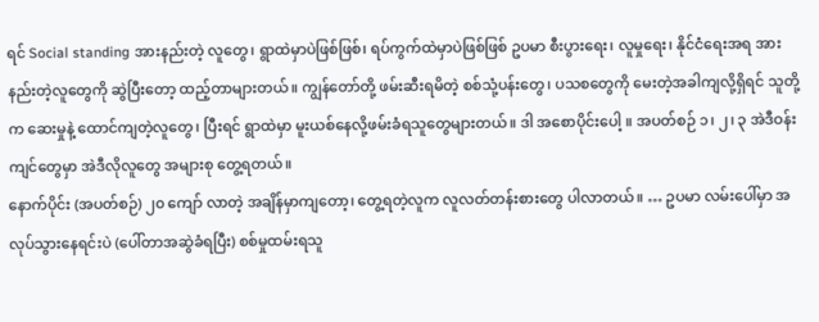ရင် Social standing အားနည်းတဲ့ လူတွေ၊ ရွာထဲမှာပဲဖြစ်ဖြစ်၊ ရပ်ကွက်ထဲမှာပဲဖြစ်ဖြစ် ဥပမာ စီးပွားရေး၊ လူမှုရေး၊ နိုင်ငံရေးအရ အားနည်းတဲ့လူတွေကို ဆွဲပြီးတော့ ထည့်တာများတယ်။ ကျွန်တော်တို့ ဖမ်းဆီးရမိတဲ့ စစ်သုံ့ပန်းတွေ၊ ပသစတွေကို မေးတဲ့အခါကျလို့ရှိရင် သူတို့က ဆေးမှုနဲ့ ထောင်ကျတဲ့လူတွေ၊ ပြီးရင် ရွာထဲမှာ မူးယစ်နေလို့ဖမ်းခံရသူတွေများတယ်။ ဒါ အစောပိုင်းပေါ့ ။ အပတ်စဉ် ၁၊ ၂၊ ၃ အဲဒီဝန်းကျင်တွေမှာ အဲဒီလိုလူတွေ အများစု တွေ့ရတယ်။
နောက်ပိုင်း (အပတ်စဉ်) ၂၀ ကျော် လာတဲ့ အချိန်မှာကျတော့၊ တွေ့ရတဲ့လူက လူလတ်တန်းစားတွေ ပါလာတယ်။ … ဥပမာ လမ်းပေါ်မှာ အလုပ်သွားနေရင်းပဲ (ပေါ်တာအဆွဲခံရပြီး) စစ်မှုထမ်းရသူ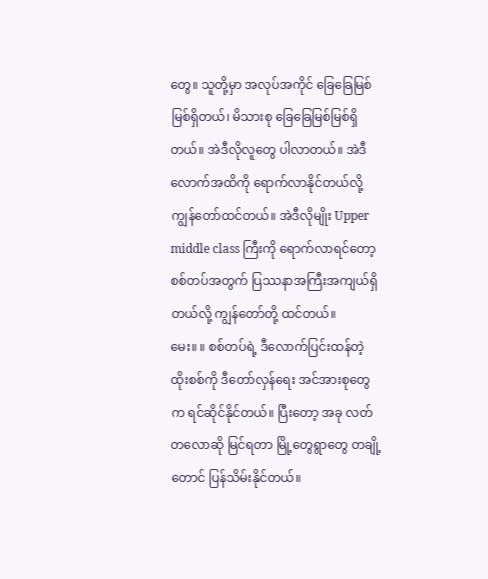တွေ။ သူတို့မှာ အလုပ်အကိုင် ခြေခြေမြစ်မြစ်ရှိတယ်၊ မိသားစု ခြေခြေမြစ်မြစ်ရှိတယ်။ အဲဒီလိုလူတွေ ပါလာတယ်။ အဲဒီလောက်အထိကို ရောက်လာနိုင်တယ်လို့ ကျွန်တော်ထင်တယ်။ အဲဒီလိုမျိုး Upper middle class ကြီးကို ရောက်လာရင်တော့ စစ်တပ်အတွက် ပြဿနာအကြီးအကျယ်ရှိတယ်လို့ ကျွန်တော်တို့ ထင်တယ်။
မေး။ ။ စစ်တပ်ရဲ့ ဒီလောက်ပြင်းထန်တဲ့ ထိုးစစ်ကို ဒီတော်လှန်ရေး အင်အားစုတွေက ရင်ဆိုင်နိုင်တယ်။ ပြီးတော့ အခု လတ်တလောဆို မြင်ရတာ မြို့တွေရွာတွေ တချို့တောင် ပြန်သိမ်းနိုင်တယ်။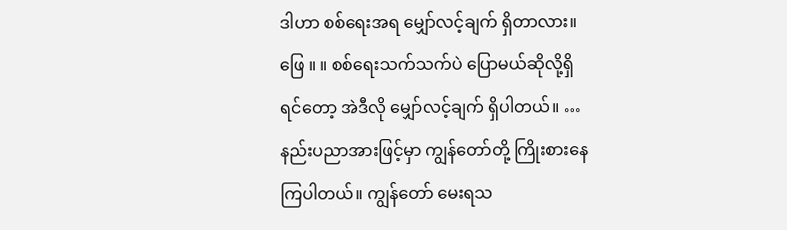ဒါဟာ စစ်ရေးအရ မျှော်လင့်ချက် ရှိတာလား။
ဖြေ ။ ။ စစ်ရေးသက်သက်ပဲ ပြောမယ်ဆိုလို့ရှိရင်တော့ အဲဒီလို မျှော်လင့်ချက် ရှိပါတယ်။ … နည်းပညာအားဖြင့်မှာ ကျွန်တော်တို့ ကြိုးစားနေကြပါတယ်။ ကျွန်တော် မေးရသ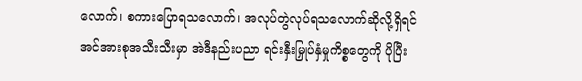လောက်၊ စကားပြောရသလောက်၊ အလုပ်တွဲလုပ်ရသလောက်ဆိုလို့ရှိရင် အင်အားစုအသီးသီးမှာ အဲဒီနည်းပညာ ရင်းနှီးမြှုပ်နှံမှုကိစ္စတွေကို ပိုပြီး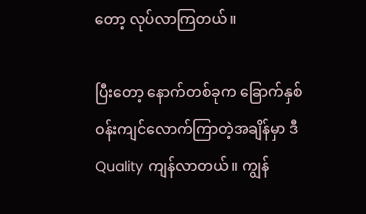တော့ လုပ်လာကြတယ်။

ပြီးတော့ နောက်တစ်ခုက ခြောက်နှစ် ဝန်းကျင်လောက်ကြာတဲ့အချိန်မှာ ဒီ Quality ကျန်လာတယ်။ ကျွန်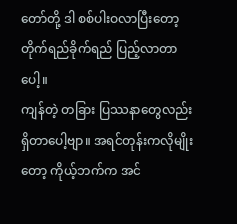တော်တို့ ဒါ စစ်ပါးဝလာပြီးတော့ တိုက်ရည်ခိုက်ရည် ပြည့်လာတာပေါ့။
ကျန်တဲ့ တခြား ပြဿနာတွေလည်း ရှိတာပေါ့ဗျာ။ အရင်တုန်းကလိုမျိုးတော့ ကိုယ့်ဘက်က အင်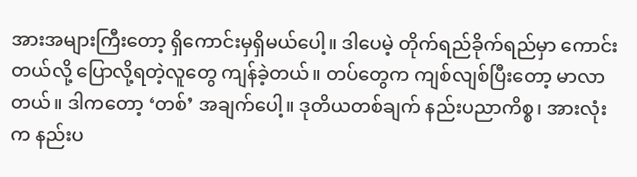အားအများကြီးတော့ ရှိကောင်းမှရှိမယ်ပေါ့။ ဒါပေမဲ့ တိုက်ရည်ခိုက်ရည်မှာ ကောင်းတယ်လို့ ပြောလို့ရတဲ့လူတွေ ကျန်ခဲ့တယ်။ တပ်တွေက ကျစ်လျစ်ပြီးတော့ မာလာတယ်။ ဒါကတော့ ‘တစ်’ အချက်ပေါ့။ ဒုတိယတစ်ချက် နည်းပညာကိစ္စ၊ အားလုံးက နည်းပ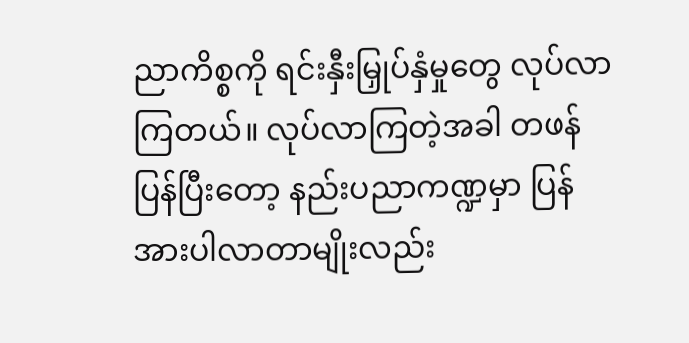ညာကိစ္စကို ရင်းနှီးမြှုပ်နှံမှုတွေ လုပ်လာကြတယ်။ လုပ်လာကြတဲ့အခါ တဖန်ပြန်ပြီးတော့ နည်းပညာကဏ္ဍမှာ ပြန်အားပါလာတာမျိုးလည်း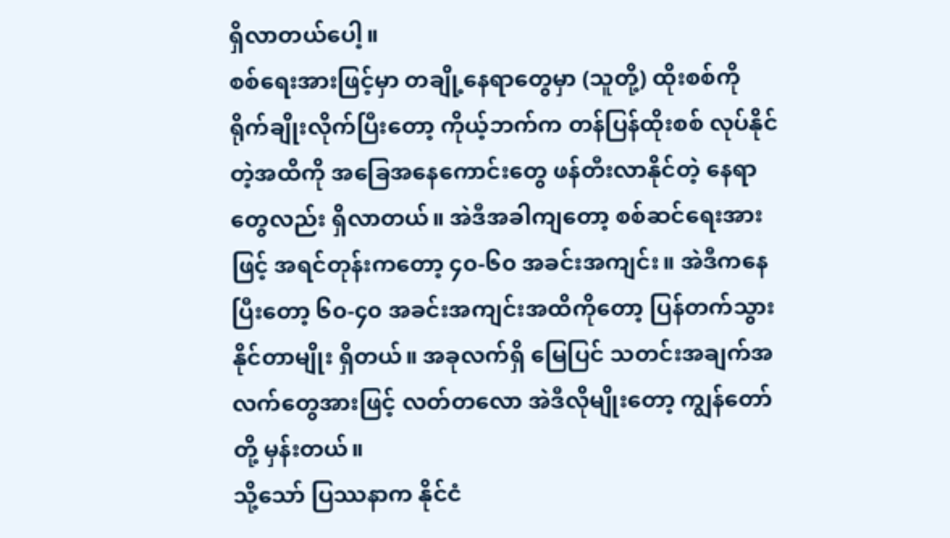ရှိလာတယ်ပေါ့။
စစ်ရေးအားဖြင့်မှာ တချို့နေရာတွေမှာ (သူတို့) ထိုးစစ်ကို ရိုက်ချိုးလိုက်ပြီးတော့ ကိုယ့်ဘက်က တန်ပြန်ထိုးစစ် လုပ်နိုင်တဲ့အထိကို အခြေအနေကောင်းတွေ ဖန်တီးလာနိုင်တဲ့ နေရာတွေလည်း ရှိလာတယ်။ အဲဒီအခါကျတော့ စစ်ဆင်ရေးအားဖြင့် အရင်တုန်းကတော့ ၄၀-၆၀ အခင်းအကျင်း။ အဲဒီကနေပြီးတော့ ၆၀-၄၀ အခင်းအကျင်းအထိကိုတော့ ပြန်တက်သွားနိုင်တာမျိုး ရှိတယ်။ အခုလက်ရှိ မြေပြင် သတင်းအချက်အလက်တွေအားဖြင့် လတ်တလော အဲဒီလိုမျိုးတော့ ကျွန်တော်တို့ မှန်းတယ်။
သို့သော် ပြဿနာက နိုင်ငံ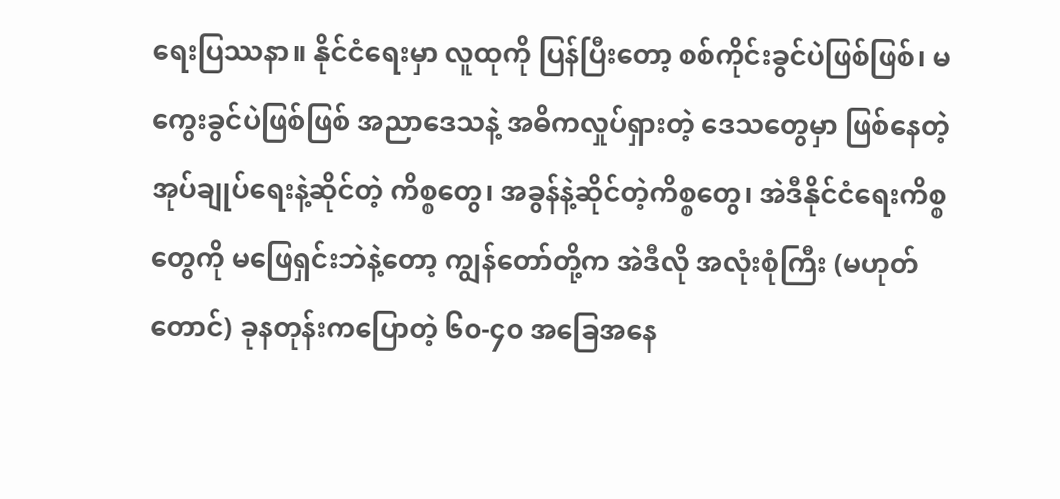ရေးပြဿနာ။ နိုင်ငံရေးမှာ လူထုကို ပြန်ပြီးတော့ စစ်ကိုင်းခွင်ပဲဖြစ်ဖြစ်၊ မကွေးခွင်ပဲဖြစ်ဖြစ် အညာဒေသနဲ့ အဓိကလှုပ်ရှားတဲ့ ဒေသတွေမှာ ဖြစ်နေတဲ့ အုပ်ချုပ်ရေးနဲ့ဆိုင်တဲ့ ကိစ္စတွေ၊ အခွန်နဲ့ဆိုင်တဲ့ကိစ္စတွေ၊ အဲဒီနိုင်ငံရေးကိစ္စတွေကို မဖြေရှင်းဘဲနဲ့တော့ ကျွန်တော်တို့က အဲဒီလို အလုံးစုံကြီး (မဟုတ်တောင်) ခုနတုန်းကပြောတဲ့ ၆၀-၄၀ အခြေအနေ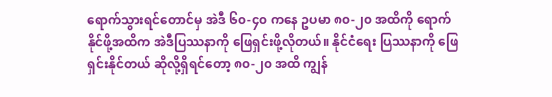ရောက်သွားရင်တောင်မှ အဲဒီ ၆၀-၄၀ ကနေ ဥပမာ ၈၀-၂၀ အထိကို ရောက်နိုင်ဖို့အထိက အဲဒီပြဿနာကို ဖြေရှင်းဖို့လိုတယ်။ နိုင်ငံရေး ပြဿနာကို ဖြေရှင်းနိုင်တယ် ဆိုလို့ရှိရင်တော့ ၈၀-၂၀ အထိ ကျွန်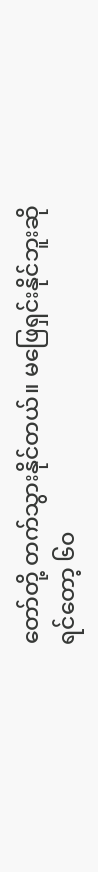တော်တို့ တက်သွားနိုင်တယ်။ မဖြေရှင်းနိုင်ဘူးဆိုရင်တော့ ၆၀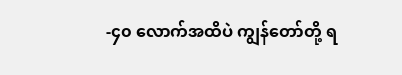-၄၀ လောက်အထိပဲ ကျွန်တော်တို့ ရ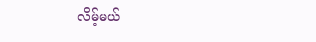လိမ့်မယ်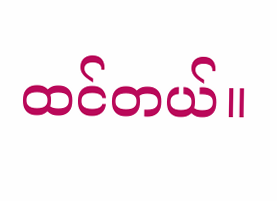ထင်တယ်။